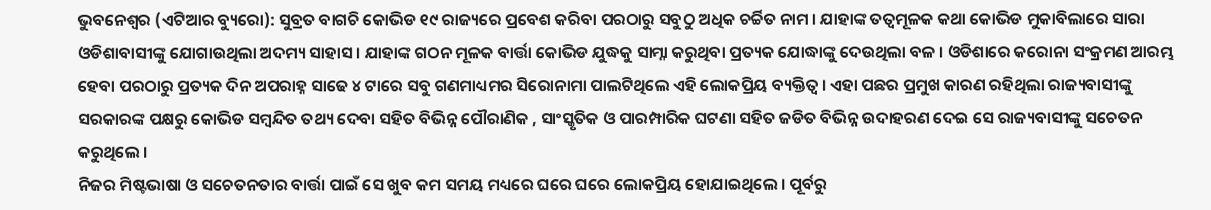ଭୁବନେଶ୍ୱର (ଏଟିଆର ବ୍ୟୁରୋ): ସୁବ୍ରତ ବାଗଚି କୋଭିଡ ୧୯ ରାଜ୍ୟରେ ପ୍ରବେଶ କରିବା ପରଠାରୁ ସବୁଠୁ ଅଧିକ ଚର୍ଚ୍ଚିତ ନାମ । ଯାହାଙ୍କ ତତ୍ୱମୂଳକ କଥା କୋଭିଡ ମୁକାବିଲାରେ ସାରା ଓଡିଶାବାସୀଙ୍କୁ ଯୋଗାଉଥିଲା ଅଦମ୍ୟ ସାହାସ । ଯାହାଙ୍କ ଗଠନ ମୂଳକ ବାର୍ତ୍ତା କୋଭିଡ ଯୁଦ୍ଧକୁ ସାମ୍ନା କରୁଥିବା ପ୍ରତ୍ୟକ ଯୋଦ୍ଧାଙ୍କୁ ଦେଉଥିଲା ବଳ । ଓଡିଶାରେ କରୋନା ସଂକ୍ରମଣ ଆରମ୍ଭ ହେବା ପରଠାରୁ ପ୍ରତ୍ୟକ ଦିନ ଅପରାହ୍ନ ସାଢେ ୪ ଟାରେ ସବୁ ଗଣମାଧ୍ୟମର ସିରୋନାମା ପାଲଟିଥିଲେ ଏହି ଲୋକପ୍ରିୟ ବ୍ୟକ୍ତିତ୍ୱ । ଏହା ପଛର ପ୍ରମୁଖ କାରଣ ରହିଥିଲା ରାଜ୍ୟବାସୀଙ୍କୁ ସରକାରଙ୍କ ପକ୍ଷରୁ କୋଭିଡ ସମ୍ବନ୍ଦିତ ତଥ୍ୟ ଦେବା ସହିତ ବିଭିନ୍ନ ପୌରାଣିକ , ସାଂସ୍କୃତିକ ଓ ପାରମ୍ପାରିକ ଘଟଣା ସହିତ ଜଡିତ ବିଭିନ୍ନ ଉଦାହରଣ ଦେଇ ସେ ରାଜ୍ୟବାସୀଙ୍କୁ ସଚେତନ କରୁଥିଲେ ।
ନିଜର ମିଷ୍ଟଭାଷା ଓ ସଚେତନତାର ବାର୍ତ୍ତା ପାଇଁ ସେ ଖୁବ କମ ସମୟ ମଧ୍ୟରେ ଘରେ ଘରେ ଲୋକପ୍ରିୟ ହୋଯାଇଥିଲେ । ପୂର୍ବରୁ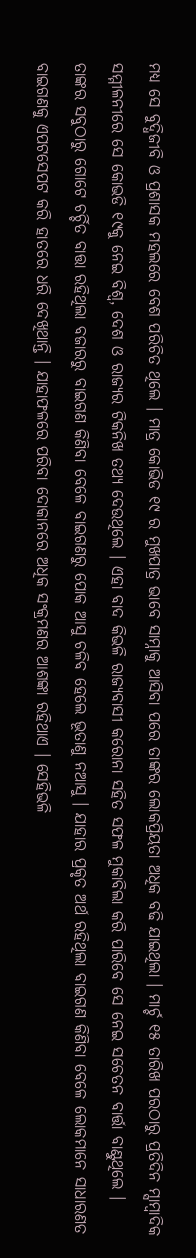ମଧ୍ୟ ସେ ବୁଦ୍ଧିଜୀବି ଓ ପ୍ରଶାସକ ମହଲରେ ବେଶ ପରିଚିତ ଥିଲେ । ମାତ୍ର କୋଭିଡ ୧୯ ର ମୁଖପାତ୍ର ଭାବେ ସାମ୍ନାକୁ ଆସିବା ପରେ ତାଙ୍କର ଲୋକପ୍ରିୟତା ଅଧିକ ବଢି ଯାଇଥିଲା । ମାର୍ଚ୍ଚ ୧୫ ତାରିଖ ପରଠାରୁ ପ୍ରତିଦିନ ମ୍ସାମ୍ବାଦିକ ସମ୍ମୀଳନୀରେ ସେ କୋଭଡି ୧୯କୁ ନେଇ ବିଶ୍ୱ, ଦେଶ ଓ ରାଜ୍ୟର ଟିକନିଖ ତଥ୍ୟ ଦେଉଥିଲେ । ଏହା ବାଦ କିଭଳି ରାଜ୍ୟବାସୀ କରୋନା ସହିତ ସଫଳ ମୁକାବିଲା କରି ପାରିବେ ସେ ନେଇ ସଚେତନ ବାର୍ତ୍ତା ବାଣ୍ଟୁଥିଲେ ।
ତାଙ୍କର ସବୁଠାରୁ ଗୋଟେ ଚର୍ଚ୍ଚିତ ବାତ୍ତା ରହିଥିଲା ବଜାରରୁ ବାଇଗଣ କିଣିବା ବେଳେ ବାଇଗଣରୁ ପୋକ ଆସୁ ଚଳିବ ହେଲେ ଭୂତାଣୁ ନଆସୁ । ଯାହାର ପ୍ରକୃତ ଅର୍ଥ ରହିଥିଲା ବାଇଗଣ କିଣିବା ବେଳେ ଲୋକମାନେ ସାଧାରଣତ ବାଇଗଣକୁ ଏପଟସେପଟ କରି ହାତରେ ଧରି ଦେଖିଥାନ୍ତି । ଯାହାଫଳରେ ପରିବା ଦୋକାନରେ ଅଧିକ ସଂକ୍ରମଣର ଆଶଙ୍କା ରହିଥାଏ । ସେହିଭଳି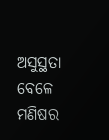ଅସୁସ୍ଥତା ବେଳେ ମଣିଷର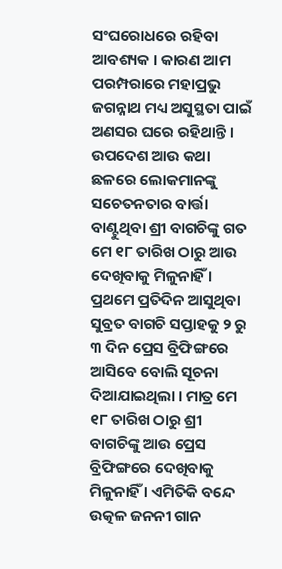ସଂଘରୋଧରେ ରହିବା ଆବଶ୍ୟକ । କାରଣ ଆମ ପରମ୍ପରାରେ ମହାପ୍ରଭୁ ଜଗନ୍ନାଥ ମଧ୍ୟ ଅସୁସ୍ଥତା ପାଇଁ ଅଣସର ଘରେ ରହିଥାନ୍ତି ।
ଉପଦେଶ ଆଉ କଥା ଛଳରେ ଲୋକମାନଙ୍କୁ ସଚେତନତାର ବାର୍ତ୍ତା ବାଣ୍ଟୁଥିବା ଶ୍ରୀ ବାଗଚିଙ୍କୁ ଗତ ମେ ୧୮ ତାରିଖ ଠାରୁ ଆଉ ଦେଖିବାକୁ ମିଳୁନାହିଁ । ପ୍ରଥମେ ପ୍ରତିଦିନ ଆସୁଥିବା ସୁବ୍ରତ ବାଗଚି ସପ୍ତାହକୁ ୨ ରୁ ୩ ଦିନ ପ୍ରେସ ବ୍ରିଫିଙ୍ଗରେ ଆସିବେ ବୋଲି ସୂଚନା ଦିଆଯାଇଥିଲା । ମାତ୍ର ମେ ୧୮ ତାରିଖ ଠାରୁ ଶ୍ରୀ ବାଗଚିଙ୍କୁ ଆଉ ପ୍ରେସ ବ୍ରିଫିଙ୍ଗରେ ଦେଖିବାକୁ ମିଳୁନାହିଁ । ଏମିତିକି ବନ୍ଦେ ଉତ୍କଳ ଜନନୀ ଗାନ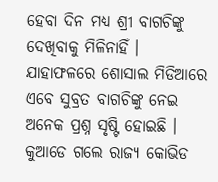ହେବା ଦିନ ମଧ୍ୟ ଶ୍ରୀ ବାଗଚିଙ୍କୁ ଦେଖିବାକୁ ମିଳିନାହିଁ । ଯାହାଫଳରେ ଶୋସାଲ ମିଡିଆରେ ଏବେ ସୁବ୍ରତ ବାଗଚିଙ୍କୁ ନେଇ ଅନେକ ପ୍ରଶ୍ନ ସୃଷ୍ଟି ହୋଇଛି । କୁଆଡେ ଗଲେ ରାଜ୍ୟ କୋଭିଡ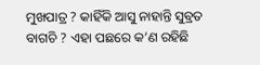ମୁଖପାତ୍ର ? କାହିଁକି ଆସୁ ନାହାନ୍ତି ସୁବ୍ରତ ବାଗଚି ? ଏହା ପଛରେ କ’ଣ ରହିଛି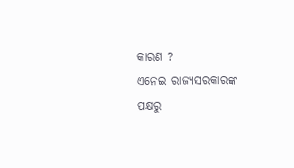କାରଣ ?
ଏନେଇ ରାଜ୍ୟସରକାରଙ୍କ ପକ୍ଷରୁ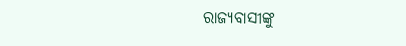ରାଜ୍ୟବାସୀଙ୍କୁ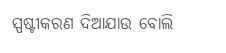ସ୍ପଷ୍ଟୀକରଣ ଦିଆଯାଉ ବୋଲି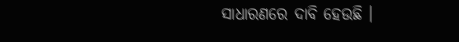ସାଧାରଣରେ ଦାବି ହେଉଛି ।